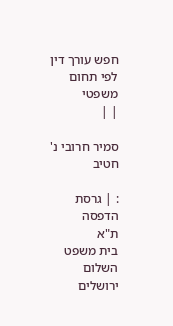חפש עורך דין לפי תחום משפטי
| |

סמיר חרובי נ' חטיב

: | גרסת הדפסה
ת"א
בית משפט השלום ירושלים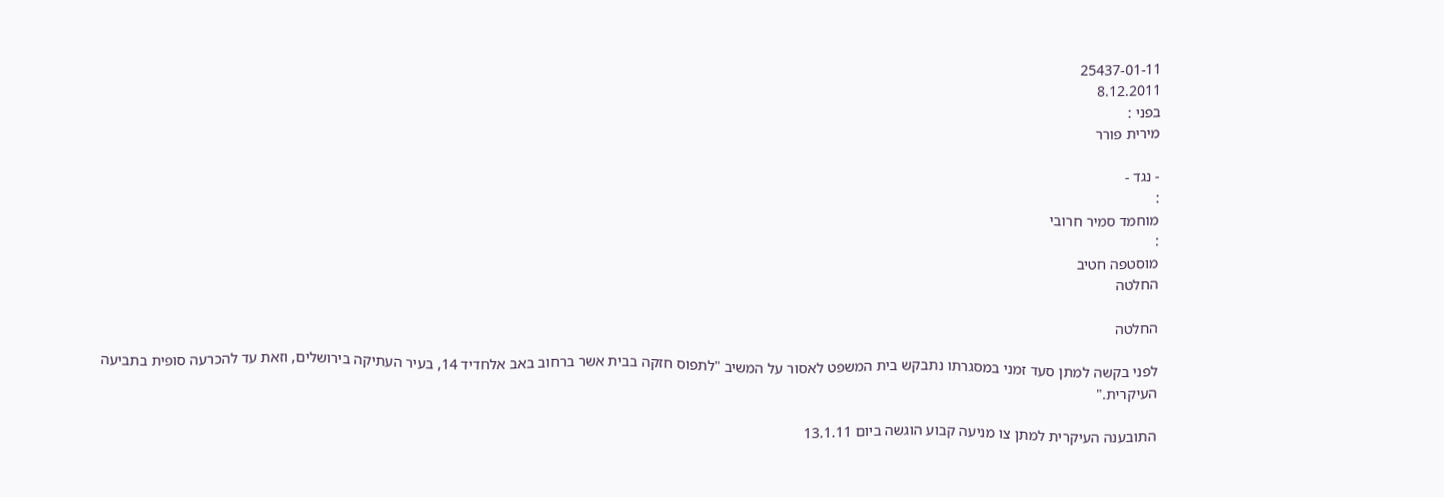25437-01-11
8.12.2011
בפני :
מירית פורר

- נגד -
:
מוחמד סמיר חרובי
:
מוסטפה חטיב
החלטה

החלטה

לפני בקשה למתן סעד זמני במסגרתו נתבקש בית המשפט לאסור על המשיב "לתפוס חזקה בבית אשר ברחוב באב אלחדיד 14, בעיר העתיקה בירושלים, וזאת עד להכרעה סופית בתביעה העיקרית."

התובענה העיקרית למתן צו מניעה קבוע הוגשה ביום 13.1.11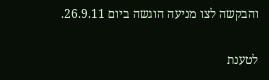והבקשה לצו מניעה הוגשה ביום 26.9.11.

לטענת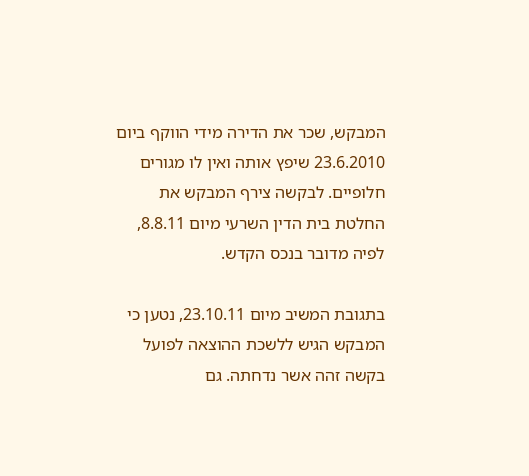המבקש, שכר את הדירה מידי הווקף ביום 23.6.2010 שיפץ אותה ואין לו מגורים חלופיים. לבקשה צירף המבקש את החלטת בית הדין השרעי מיום 8.8.11, לפיה מדובר בנכס הקדש.

בתגובת המשיב מיום 23.10.11, נטען כי המבקש הגיש ללשכת ההוצאה לפועל בקשה זהה אשר נדחתה. גם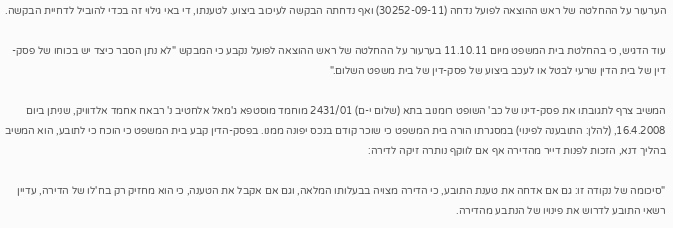הערעור על ההחלטה של ראש ההוצאה לפועל נדחה (30252-09-11) ואף נדחתה הבקשה לעיכוב ביצוע. לטענתו, די באי גילוי זה בכדי להוביל לדחיית הבקשה.

עוד הדגיש, כי בהחלטת בית המשפט מיום 11.10.11 בערעור על ההחלטה של ראש ההוצאה לפועל נקבע כי המבקש "לא נתן הסבר כיצד יש בכוחו של פסק-דין של בית הדין שרעי לבטל או לעכב ביצוע של פסק-דין של בית משפט השלום."

המשיב צרף לתגובתו את פסק-דינו של כב' השופט רומנוב בתא (שלום י-ם) 2431/01 מוחמד מוסטפא ג'מאל אלחטיב נ' רבאח אחמד אלדוויק, שניתן ביום 16.4.2008, (להלן: התובענה לפינוי) במסגרתו הורה בית המשפט כי שוכר קודם בנכס יפונה ממנו. בפסק-הדין קבע בית המשפט כי הוכח כי לתובע, הוא המשיב בהליך דנא, הזכות לפנות דייר מהדירה אף אם לווקף נותרה זיקה לדירה:

"סיכומה של נקודה זו: גם אם אדחה את טענת התובע, כי הדירה מצויה בבעלותו המלאה, וגם אם אקבל את הטענה, כי הוא מחזיק רק בח'לו של הדירה, עדיין רשאי התובע לדרוש את פינויו של הנתבע מהדירה.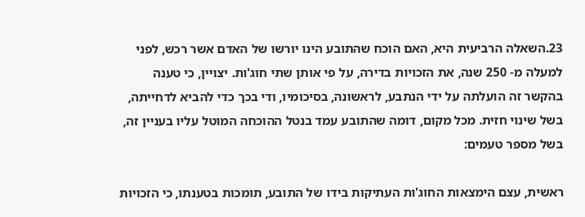23.השאלה הרביעית היא, האם הוכח שהתובע הינו יורשו של האדם אשר רכש, לפני למעלה מ- 250 שנה, את הזכויות בדירה, על פי אותן שתי חוג'ות. יצויין, כי טענה בהקשר זה הועלתה על ידי הנתבע, לראשונה, בסיכומיו, ודי בכך כדי להביא לדחייתה, בשל שינוי חזית. מכל מקום, דומה שהתובע עמד בנטל ההוכחה המוטל עליו בעניין זה, בשל מספר טעמים:

ראשית, עצם הימצאות החוג'ות העתיקות בידו של התובע, תומכות בטענתו, כי הזכויות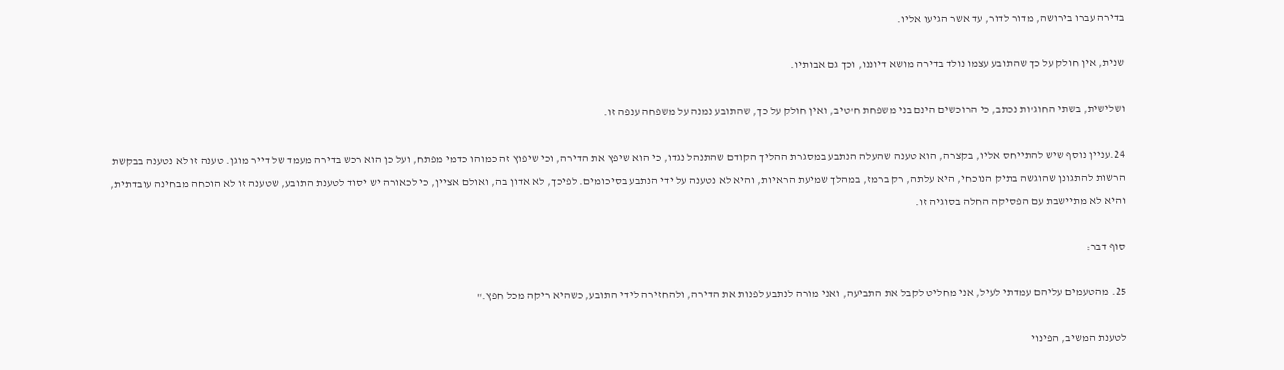בדירה עברו בירושה, מדור לדור, עד אשר הגיעו אליו.

שנית, אין חולק על כך שהתובע עצמו נולד בדירה מושא דיוננו, וכך גם אבותיו.

ושלישית, בשתי החוג'ות נכתב, כי הרוכשים הינם בני משפחת ח'טיב, ואין חולק על כך, שהתובע נמנה על משפחה ענפה זו.

24.עניין נוסף שיש להתייחס אליו, בקצרה, הוא טענה שהעלה הנתבע במסגרת ההליך הקודם שהתנהל נגדו, כי הוא שיפץ את הדירה, וכי שיפוץ זה כמוהו כדמי מפתח, ועל כן הוא רכש בדירה מעמד של דייר מוגן. טענה זו לא נטענה בבקשת הרשות להתגונן שהוגשה בתיק הנוכחי, היא עלתה, רק ברמז, במהלך שמיעת הראיות, והיא לא נטענה על ידי הנתבע בסיכומים. לפיכך, לא אדון בה, ואולם אציין, כי לכאורה יש יסוד לטענת התובע, שטענה זו לא הוכחה מבחינה עובדתית, והיא לא מתיישבת עם הפסיקה החלה בסוגיה זו.

סוף דבר:

25. מהטעמים עליהם עמדתי לעיל, אני מחליט לקבל את התביעה, ואני מורה לנתבע לפנות את הדירה, ולהחזירה לידי התובע, כשהיא ריקה מכל חפץ."

לטענת המשיב, הפינוי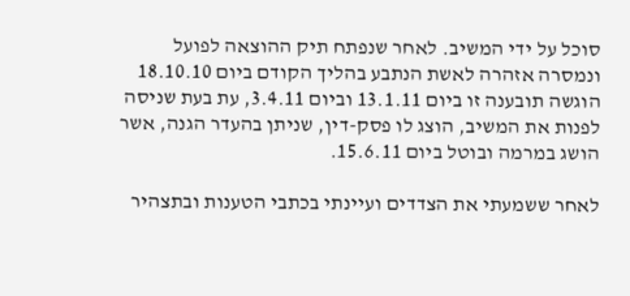סוכל על ידי המשיב. לאחר שנפתח תיק ההוצאה לפועל ונמסרה אזהרה לאשת הנתבע בהליך הקודם ביום 18.10.10 הוגשה תובענה זו ביום 13.1.11 וביום 3.4.11, עת בעת שניסה לפנות את המשיב, הוצג לו פסק-דין, שניתן בהעדר הגנה, אשר הושג במרמה ובוטל ביום 15.6.11.

לאחר ששמעתי את הצדדים ועיינתי בכתבי הטענות ובתצהיר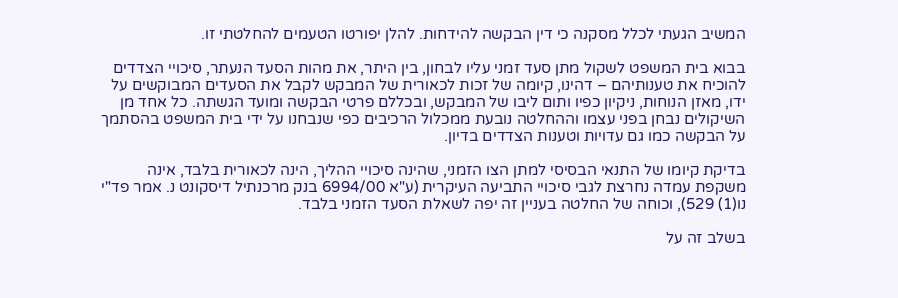המשיב הגעתי לכלל מסקנה כי דין הבקשה להידחות. להלן יפורטו הטעמים להחלטתי זו.

בבוא בית המשפט לשקול מתן סעד זמני עליו לבחון, בין היתר, את מהות הסעד הנעתר, סיכויי הצדדים להוכיח את טענותיהם – דהינו, קיומה של זכות לכאורית של המבקש לקבל את הסעדים המבוקשים על ידו, מאזן הנוחות, ניקיון כפיו ותום ליבו של המבקש, ובכללם פרטי הבקשה ומועד הגשתה. כל אחד מן השיקולים נבחן בפני עצמו וההחלטה נובעת ממכלול הרכיבים כפי שנבחנו על ידי בית המשפט בהסתמך על הבקשה כמו גם עדויות וטענות הצדדים בדיון.

בדיקת קיומו של התנאי הבסיסי למתן הצו הזמני, שהינה סיכויי ההליך, הינה לכאורית בלבד, אינה משקפת עמדה נחרצת לגבי סיכויי התביעה העיקרית (ע"א 6994/00 בנק מרכנתיל דיסקונט נ. אמר פד"י נו(1) 529), וכוחה של החלטה בעניין זה יפה לשאלת הסעד הזמני בלבד.

בשלב זה על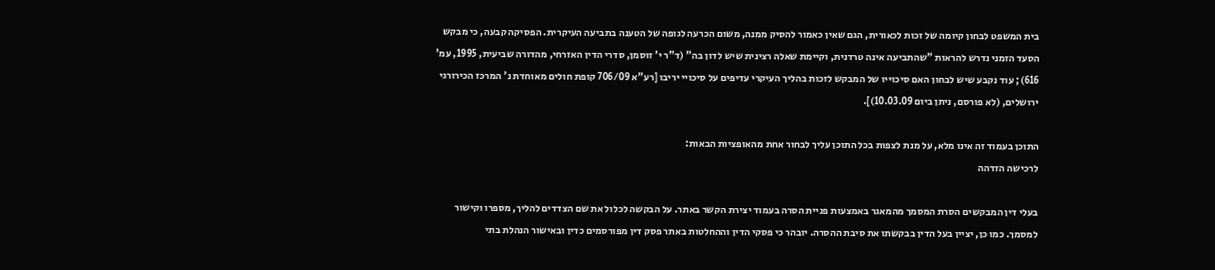בית המשפט לבחון קיומה של זכות לכאורית, הגם שאין כאמור להסיק ממנה, משום הכרעה לגופה של הטענה בתביעה העיקרית. הפסיקה קבעה, כי מבקש הסעד הזמני נדרש להראות "שהתביעה אינה טרדנית, וקיימת שאלה רצינית שיש לדון בה" (ד"ר י' זוסמן, סדרי הדין האזרחי, מהדורה שביעית, 1995, עמ' 616); עוד נקבע שיש לבחון האם סיכוייו של המבקש לזכות בהליך העיקרי עדיפים על סיכויי יריבו [רע"א 706/09 קופת חולים מאוחדת נ' המרכז הכירורגי ירושלים, (לא פורסם, ניתן ביום 10.03.09)].

התוכן בעמוד זה אינו מלא, על מנת לצפות בכל התוכן עליך לבחור אחת מהאופציות הבאות:
לרכישה הזדהה

בעלי דין המבקשים הסרת המסמך מהמאגר באמצעות פניית הסרה בעמוד יצירת הקשר באתר. על הבקשה לכלול את שם הצדדים להליך, מספרו וקישור למסמך. כמו כן, יציין בעל הדין בבקשתו את סיבת ההסרה. יובהר כי פסקי הדין וההחלטות באתר פסק דין מפורסמים כדין ובאישור הנהלת בתי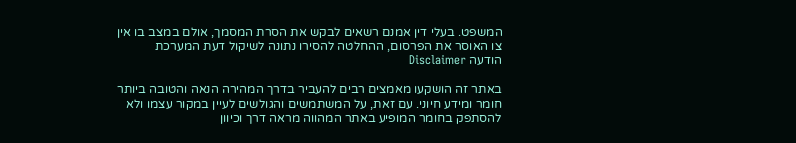המשפט. בעלי דין אמנם רשאים לבקש את הסרת המסמך, אולם במצב בו אין צו האוסר את הפרסום, ההחלטה להסירו נתונה לשיקול דעת המערכת
הודעה Disclaimer

באתר זה הושקעו מאמצים רבים להעביר בדרך המהירה הנאה והטובה ביותר חומר ומידע חיוני. עם זאת, על המשתמשים והגולשים לעיין במקור עצמו ולא להסתפק בחומר המופיע באתר המהווה מראה דרך וכיוון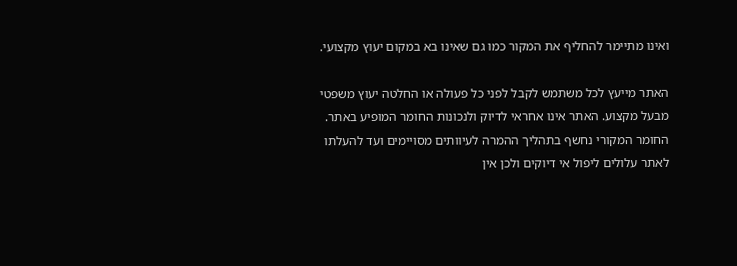ואינו מתיימר להחליף את המקור כמו גם שאינו בא במקום יעוץ מקצועי.

האתר מייעץ לכל משתמש לקבל לפני כל פעולה או החלטה יעוץ משפטי מבעל מקצוע. האתר אינו אחראי לדיוק ולנכונות החומר המופיע באתר. החומר המקורי נחשף בתהליך ההמרה לעיוותים מסויימים ועד להעלתו לאתר עלולים ליפול אי דיוקים ולכן אין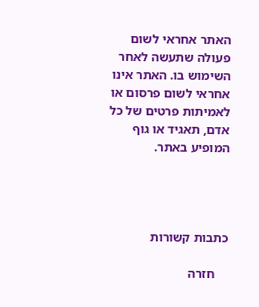האתר אחראי לשום פעולה שתעשה לאחר השימוש בו. האתר אינו אחראי לשום פרסום או לאמיתות פרטים של כל אדם, תאגיד או גוף המופיע באתר.




כתבות קשורות

    חזרה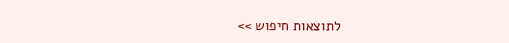לתוצאות חיפוש >>